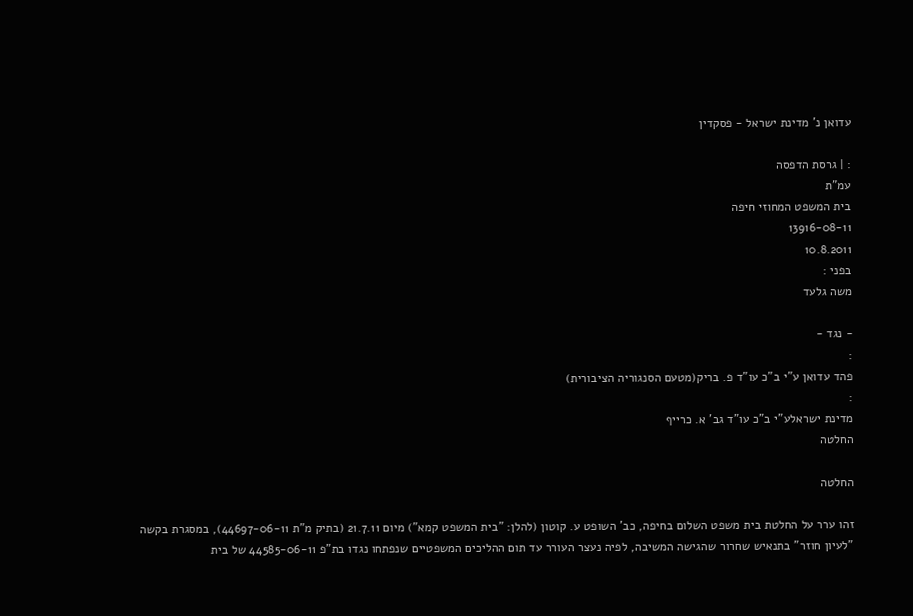עדואן נ' מדינת ישראל - פסקדין

: | גרסת הדפסה
עמ"ת
בית המשפט המחוזי חיפה
13916-08-11
10.8.2011
בפני :
משה גלעד

- נגד -
:
פהד עדואן ע"י ב"כ עו"ד פ. בריק(מטעם הסנגוריה הציבורית)
:
מדינת ישראלע"י ב"כ עו"ד גב' א. כרייף
החלטה

החלטה

זהו ערר על החלטת בית משפט השלום בחיפה, כב' השופט ע. קוטון (להלן: "בית המשפט קמא") מיום 21.7.11 (בתיק מ"ת 44697-06-11), במסגרת בקשה "לעיון חוזר" בתנאיש שחרור שהגישה המשיבה, לפיה נעצר העורר עד תום ההליכים המשפטיים שנפתחו נגדו בת"פ 44585-06-11 של בית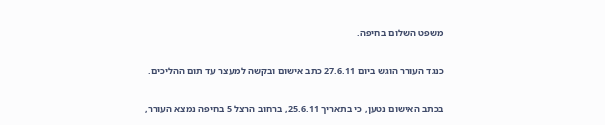משפט השלום בחיפה.

כנגד העורר הוגש ביום 27.6.11 כתב אישום ובקשה למעצר עד תום ההליכים.

בכתב האישום נטען, כי בתאריך 25.6.11, ברחוב הרצל 5 בחיפה נמצא העורר,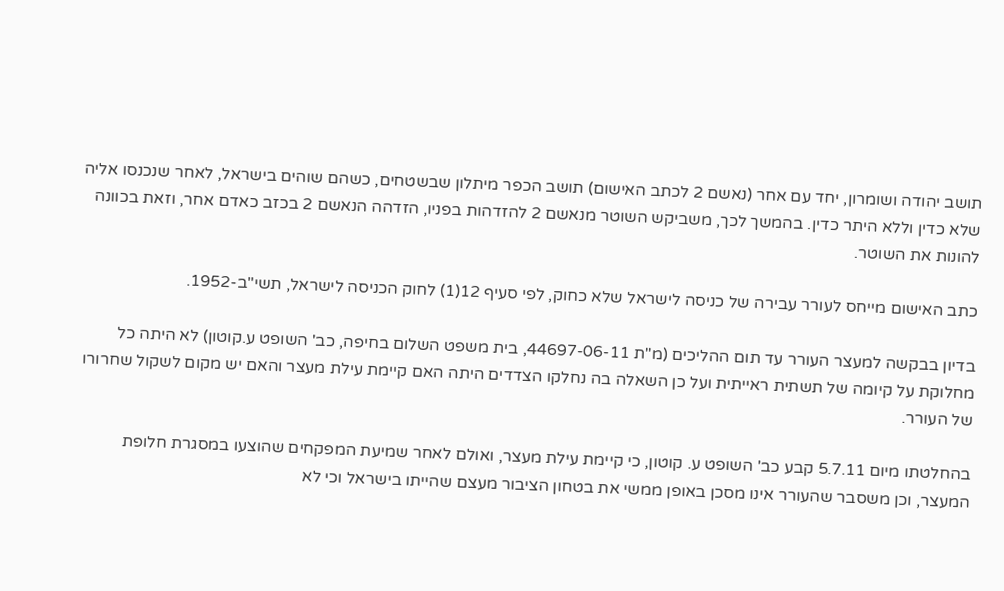תושב יהודה ושומרון, יחד עם אחר (נאשם 2 לכתב האישום) תושב הכפר מיתלון שבשטחים, כשהם שוהים בישראל, לאחר שנכנסו אליה שלא כדין וללא היתר כדין. בהמשך לכך, משביקש השוטר מנאשם 2 להזדהות בפניו, הזדהה הנאשם 2 בכזב כאדם אחר, וזאת בכוונה להונות את השוטר.

כתב האישום מייחס לעורר עבירה של כניסה לישראל שלא כחוק, לפי סעיף 12(1) לחוק הכניסה לישראל, תשי"ב-1952.

בדיון בבקשה למעצר העורר עד תום ההליכים (מ"ת 44697-06-11, בית משפט השלום בחיפה, כב' השופט ע.קוטון) לא היתה כל מחלוקת על קיומה של תשתית ראייתית ועל כן השאלה בה נחלקו הצדדים היתה האם קיימת עילת מעצר והאם יש מקום לשקול שחרורו של העורר.

בהחלטתו מיום 5.7.11 קבע כב' השופט ע. קוטון, כי קיימת עילת מעצר, ואולם לאחר שמיעת המפקחים שהוצעו במסגרת חלופת המעצר, וכן משסבר שהעורר אינו מסכן באופן ממשי את בטחון הציבור מעצם שהייתו בישראל וכי לא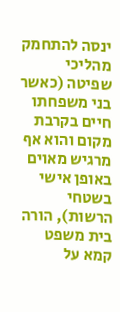ינסה להתחמק מהליכי שפיטה (כאשר בני משפחתו חיים בקרבת מקום והוא אף מרגיש מאוים באופן אישי בשטחי הרשות), הורה בית משפט קמא על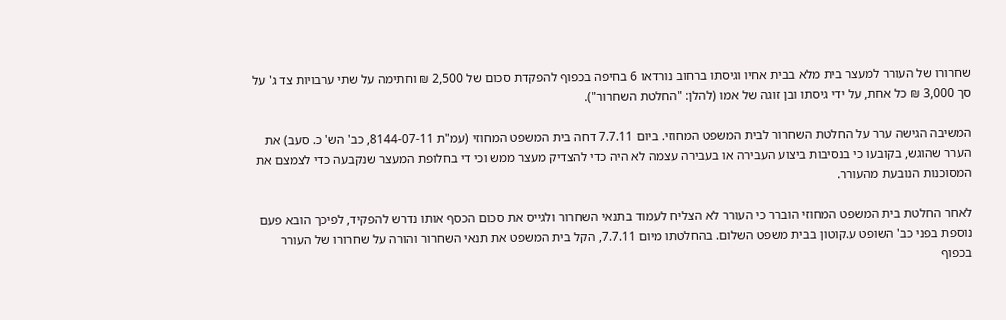שחרורו של העורר למעצר בית מלא בבית אחיו וגיסתו ברחוב נורדאו 6 בחיפה בכפוף להפקדת סכום של 2,500 ₪ וחתימה על שתי ערבויות צד ג' על סך 3,000 ₪ כל אחת, על ידי גיסתו ובן זוגה של אמו (להלן: "החלטת השחרור").

המשיבה הגישה ערר על החלטת השחרור לבית המשפט המחוזי. ביום 7.7.11 דחה בית המשפט המחוזי (עמ"ת 8144-07-11, כב' הש' כ. סעב) את הערר שהוגש, בקובעו כי בנסיבות ביצוע העבירה או בעבירה עצמה לא היה כדי להצדיק מעצר ממש וכי די בחלופת המעצר שנקבעה כדי לצמצם את המסוכנות הנובעת מהעורר.

לאחר החלטת בית המשפט המחוזי הוברר כי העורר לא הצליח לעמוד בתנאי השחרור ולגייס את סכום הכסף אותו נדרש להפקיד, לפיכך הובא פעם נוספת בפני כב' השופט ע.קוטון בבית משפט השלום. בהחלטתו מיום 7.7.11, הקל בית המשפט את תנאי השחרור והורה על שחרורו של העורר בכפוף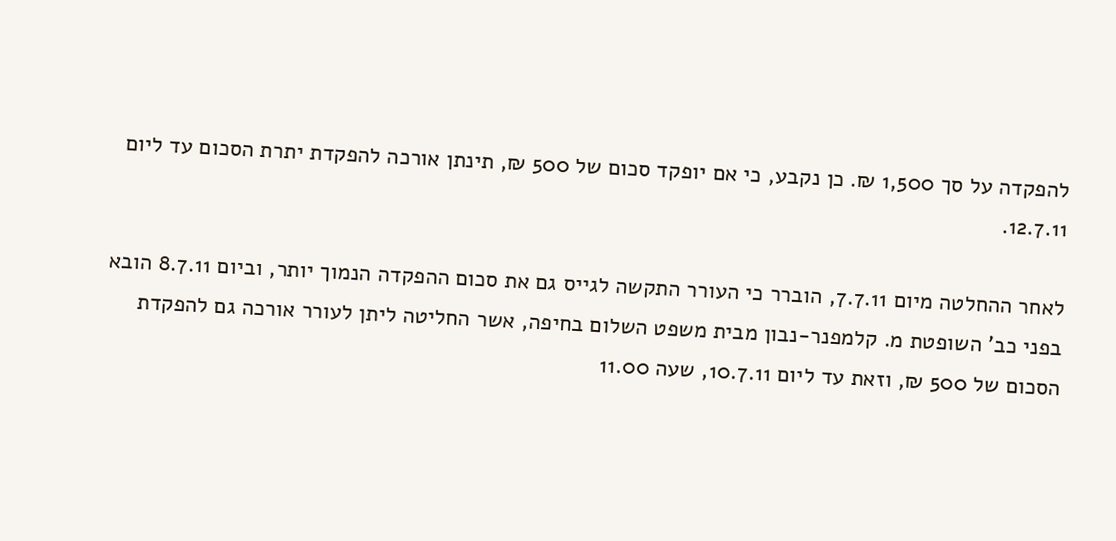להפקדה על סך 1,500 ₪. כן נקבע, כי אם יופקד סכום של 500 ₪, תינתן אורכה להפקדת יתרת הסכום עד ליום 12.7.11.

לאחר ההחלטה מיום 7.7.11, הוברר כי העורר התקשה לגייס גם את סכום ההפקדה הנמוך יותר, וביום 8.7.11 הובא בפני כב' השופטת מ. קלמפנר-נבון מבית משפט השלום בחיפה, אשר החליטה ליתן לעורר אורכה גם להפקדת הסכום של 500 ₪, וזאת עד ליום 10.7.11, שעה 11.00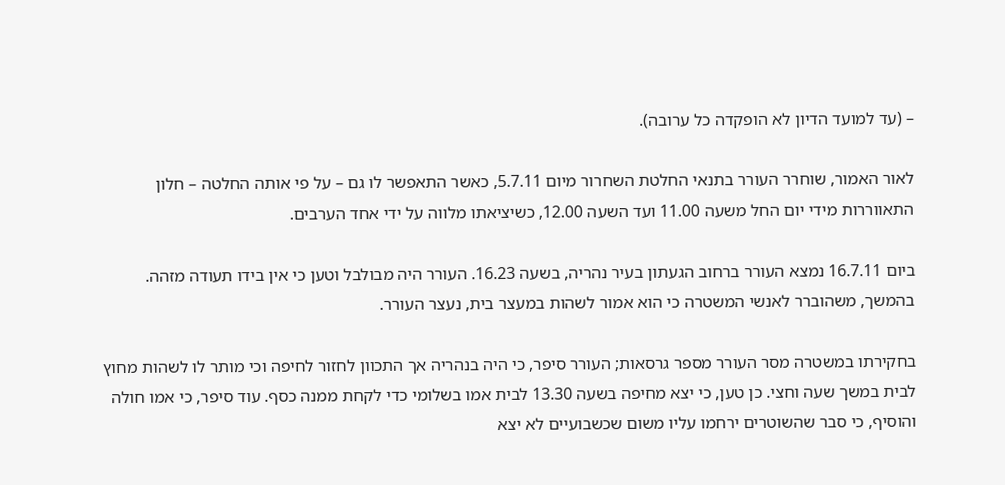– (עד למועד הדיון לא הופקדה כל ערובה).

לאור האמור, שוחרר העורר בתנאי החלטת השחרור מיום 5.7.11, כאשר התאפשר לו גם – על פי אותה החלטה – חלון התאווררות מידי יום החל משעה 11.00 ועד השעה 12.00, כשיציאתו מלווה על ידי אחד הערבים.

ביום 16.7.11 נמצא העורר ברחוב הגעתון בעיר נהריה, בשעה 16.23. העורר היה מבולבל וטען כי אין בידו תעודה מזהה. בהמשך, משהוברר לאנשי המשטרה כי הוא אמור לשהות במעצר בית, נעצר העורר.

בחקירתו במשטרה מסר העורר מספר גרסאות; העורר סיפר, כי היה בנהריה אך התכוון לחזור לחיפה וכי מותר לו לשהות מחוץ לבית במשך שעה וחצי. כן טען, כי יצא מחיפה בשעה 13.30 לבית אמו בשלומי כדי לקחת ממנה כסף. עוד סיפר, כי אמו חולה והוסיף, כי סבר שהשוטרים ירחמו עליו משום שכשבועיים לא יצא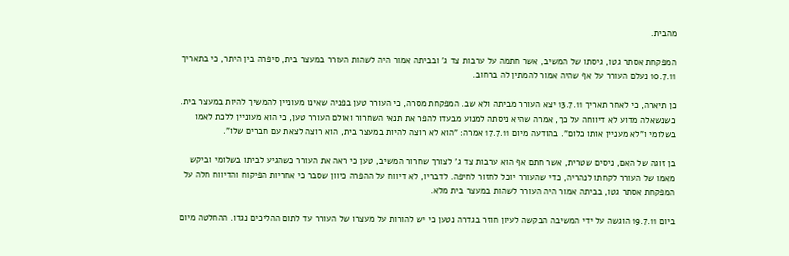מהבית.

המפקחת אסתר גטו, גיסתו של המשיב, אשר חתמה על ערבות צד ג' ובביתה אמור היה לשהות העורר במעצר בית, סיפרה בין היתר, כי בתאריך 10.7.11 נעלם העורר על אף שהיה אמור להמתין לה ברחוב.

כן תיארה, כי לאחר תאריך 13.7.11 יצא העורר מביתה ולא שב. המפקחת מסרה, כי העורר טען בפניה שאינו מעוניין להמשיך להיות במעצר בית. כשנשאלה מדוע לא דיווחה על כך, אמרה שהיא ניסתה למנוע מבעדו להפר את תנאי השחרור ואולם העורר טען, כי הוא מעוניין ללכת לאמו בשלומי ו"לא מעניין אותו כלום". בהודעה מיום 17.7.11 אמרה: "הוא לא רוצה להיות במעצר בית, הוא רוצה לצאת עם חברים שלו".

בן זוגה של האם, ניסים שטרית, אשר חתם אף הוא ערבות צד ג' לצורך שחרור המשיב, טען כי ראה את העורר כשהגיע לביתו בשלומי וביקש מאמו של העורר לקחתו לנהריה, כדי שהעורר יוכל לחזור לחיפה. לדבריו, לא דיווח על ההפרה כיוון שסבר כי אחריות הפיקוח והדיווח חלה על המפקחת אסתר גטו, בביתה אמור היה העורר לשהות במעצר בית מלא.

ביום 19.7.11 הוגשה על ידי המשיבה הבקשה לעיון חוזר בגדרה נטען כי יש להורות על מעצרו של העורר עד לתום ההליכים נגדו. ההחלטה מיום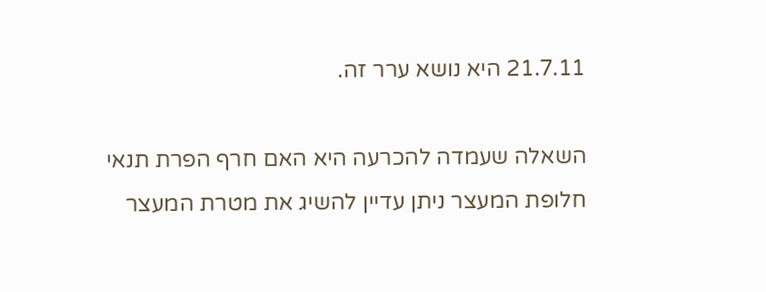21.7.11 היא נושא ערר זה.

השאלה שעמדה להכרעה היא האם חרף הפרת תנאי חלופת המעצר ניתן עדיין להשיג את מטרת המעצר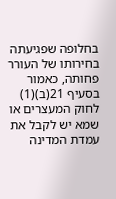בחלופה שפגיעתה בחירותו של העורר פחותה, כאמור בסעיף 21(ב)(1) לחוק המעצרים או שמא יש לקבל את עמדת המדינה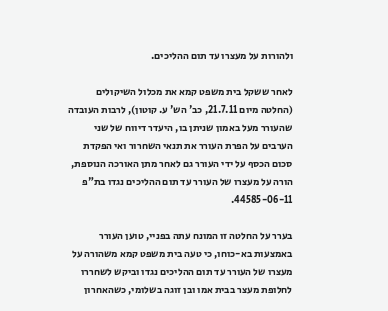ולהורות על מעצרו עד תום ההליכים.

לאחר ששקל בית משפט קמא את מכלול השיקולים (החלטה מיום 21.7.11, כב' הש' ע. קוטון), לרבות העובדה שהעורר מעל באמון שניתן בו, היעדר דיווח של שני הערבים על הפרת העורר את תנאי השחרור ואי הפקדת סכום הכסף על ידי העורר גם לאחר מתן האורכה הנוספת, הורה על מעצרו של העורר עד תום ההליכים נגדו בת"פ 44585-06-11.

בערר על החלטה זו המונח עתה בפניי, טוען העורר באמצעות בא-כוחו, כי טעה בית משפט קמא משהורה על מעצרו של העורר עד תום ההליכים נגדו וביקש לשחררו לחלופת מעצר בבית אמו ובן זוגה בשלומי, כשהאחרון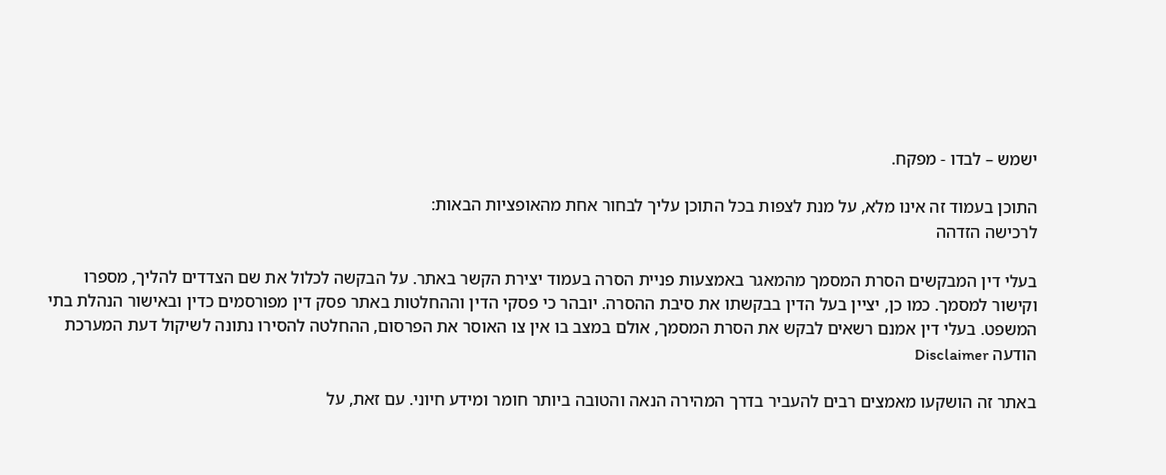ישמש – לבדו - מפקח.

התוכן בעמוד זה אינו מלא, על מנת לצפות בכל התוכן עליך לבחור אחת מהאופציות הבאות:
לרכישה הזדהה

בעלי דין המבקשים הסרת המסמך מהמאגר באמצעות פניית הסרה בעמוד יצירת הקשר באתר. על הבקשה לכלול את שם הצדדים להליך, מספרו וקישור למסמך. כמו כן, יציין בעל הדין בבקשתו את סיבת ההסרה. יובהר כי פסקי הדין וההחלטות באתר פסק דין מפורסמים כדין ובאישור הנהלת בתי המשפט. בעלי דין אמנם רשאים לבקש את הסרת המסמך, אולם במצב בו אין צו האוסר את הפרסום, ההחלטה להסירו נתונה לשיקול דעת המערכת
הודעה Disclaimer

באתר זה הושקעו מאמצים רבים להעביר בדרך המהירה הנאה והטובה ביותר חומר ומידע חיוני. עם זאת, על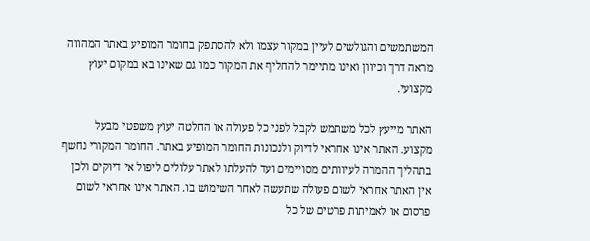המשתמשים והגולשים לעיין במקור עצמו ולא להסתפק בחומר המופיע באתר המהווה מראה דרך וכיוון ואינו מתיימר להחליף את המקור כמו גם שאינו בא במקום יעוץ מקצועי.

האתר מייעץ לכל משתמש לקבל לפני כל פעולה או החלטה יעוץ משפטי מבעל מקצוע. האתר אינו אחראי לדיוק ולנכונות החומר המופיע באתר. החומר המקורי נחשף בתהליך ההמרה לעיוותים מסויימים ועד להעלתו לאתר עלולים ליפול אי דיוקים ולכן אין האתר אחראי לשום פעולה שתעשה לאחר השימוש בו. האתר אינו אחראי לשום פרסום או לאמיתות פרטים של כל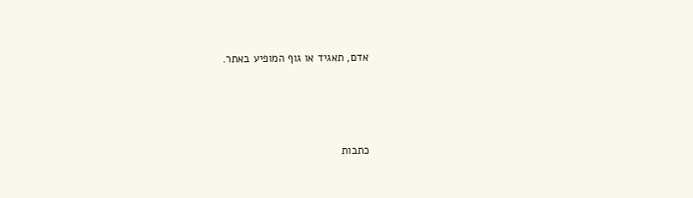אדם, תאגיד או גוף המופיע באתר.




כתבות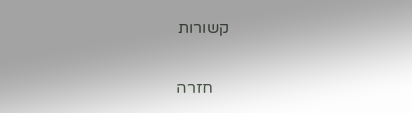קשורות

    חזרה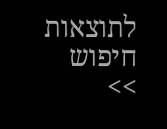לתוצאות חיפוש >>